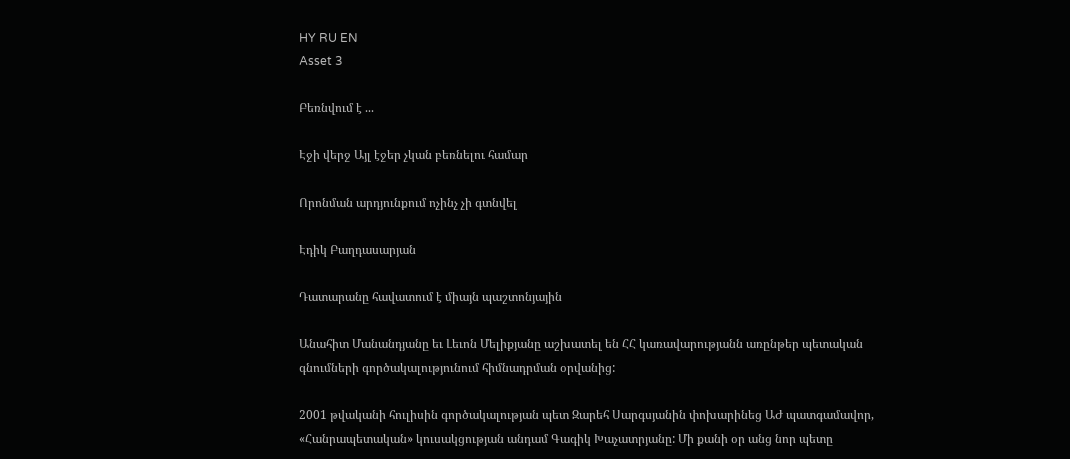HY RU EN
Asset 3

Բեռնվում է ...

Էջի վերջ Այլ էջեր չկան բեռնելու համար

Որոնման արդյունքում ոչինչ չի գտնվել

Էդիկ Բաղդասարյան

Դատարանը հավատում է միայն պաշտոնյային

Անահիտ Մանանդյանը եւ Լեւոն Մելիքյանը աշխատել են ՀՀ կառավարությանն առընթեր պետական գնումների գործակալությունում հիմնադրման օրվանից:

2001 թվականի հուլիսին գործակալության պետ Զարեհ Սարգսյանին փոխարինեց ԱԺ պատգամավոր, «Հանրապետական» կուսակցության անդամ Գագիկ Խաչատրյանը: Մի քանի օր անց նոր պետը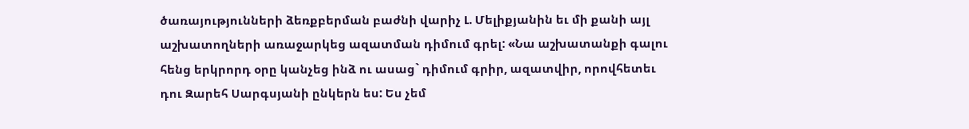ծառայությունների ձեռքբերման բաժնի վարիչ Լ. Մելիքյանին եւ մի քանի այլ աշխատողների առաջարկեց ազատման դիմում գրել: «Նա աշխատանքի գալու հենց երկրորդ օրը կանչեց ինձ ու ասաց` դիմում գրիր, ազատվիր, որովհետեւ դու Զարեհ Սարգսյանի ընկերն ես: Ես չեմ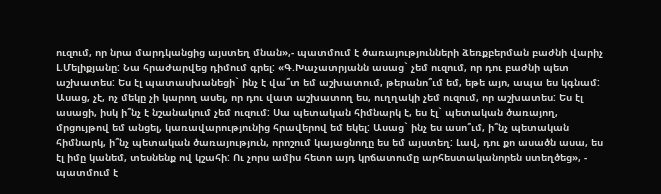ուզում, որ նրա մարդկանցից այստեղ մնան»,- պատմում է ծառայությունների ձեռքբերման բաժնի վարիչ Լ.Մելիքյանը: Նա հրաժարվեց դիմում գրել: «Գ.Խաչատրյանն ասաց` չեմ ուզում, որ դու բաժնի պետ աշխատես: Ես էլ պատասխանեցի` ինչ է վա՞տ եմ աշխատում, թերանո՞ւմ եմ, եթե այո, ապա ես կգնամ: Ասաց, չէ, ոչ մեկը չի կարող ասել, որ դու վատ աշխատող ես, ուղղակի չեմ ուզում, որ աշխատես: Ես էլ ասացի, իսկ ի՞նչ է նշանակում չեմ ուզում: Սա պետական հիմնարկ է, ես էլ` պետական ծառայող, մրցույթով եմ անցել, կառավարությունից հրավերով եմ եկել: Ասաց` ինչ ես ասո՞ւմ, ի՞նչ պետական հիմնարկ, ի՞նչ պետական ծառայություն, որոշում կայացնողը ես եմ այստեղ: Լավ, դու քո ասածն ասա, ես էլ իմը կանեմ, տեսնենք ով կշահի: Ու չորս ամիս հետո այդ կրճատումը արհեստականորեն ստեղծեց», - պատմում է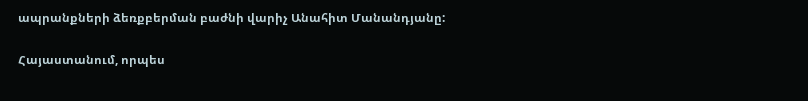ապրանքների ձեռքբերման բաժնի վարիչ Անահիտ Մանանդյանը:

Հայաստանում, որպես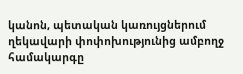կանոն, պետական կառույցներում ղեկավարի փոփոխությունից ամբողջ համակարգը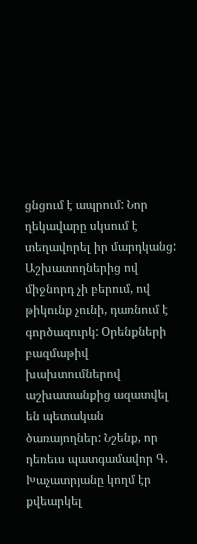ցնցում է ապրում: Նոր ղեկավարը սկսում է տեղավորել իր մարդկանց: Աշխատողներից ով միջնորդ չի բերում, ով թիկունք չունի, դառնում է գործազուրկ: Oրենքների բազմաթիվ խախտումներով աշխատանքից ազատվել են պետական ծառայողներ: Նշենք, որ դեռեւս պատգամավոր Գ. Խաչատրյանը կողմ էր քվեարկել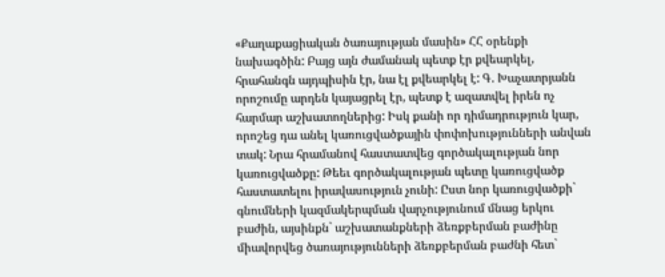«Քաղաքացիական ծառայության մասին» ՀՀ օրենքի նախագծին: Բայց այն ժամանակ պետք էր քվեարկել, հրահանգն այդպիսին էր, նա էլ քվեարկել է: Գ. Խաչատրյանն որոշումը արդեն կայացրել էր, պետք է ազատվել իրեն ոչ հարմար աշխատողներից: Իսկ քանի որ դիմադրություն կար, որոշեց դա անել կառուցվածքային փոփոխությունների անվան տակ: Նրա հրամանով հաստատվեց գործակալության նոր կառուցվածքը: Թեեւ գործակալության պետը կառուցվածք հաստատելու իրավասություն չունի: Ըստ նոր կառուցվածքի` գնումների կազմակերպման վարչությունում մնաց երկու բաժին, այսինքն` աշխատանքների ձեռքբերման բաժինը միավորվեց ծառայությունների ձեռքբերման բաժնի հետ`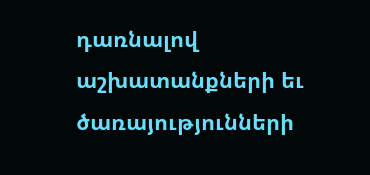դառնալով աշխատանքների եւ ծառայությունների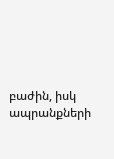բաժին, իսկ ապրանքների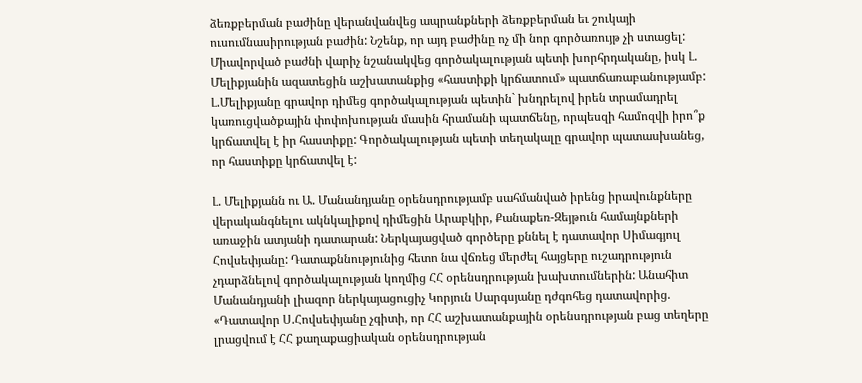ձեռքբերման բաժինը վերանվանվեց ապրանքների ձեռքբերման եւ շուկայի ուսումնասիրության բաժին: Նշենք, որ այդ բաժինը ոչ մի նոր գործառույթ չի ստացել: Միավորված բաժնի վարիչ նշանակվեց գործակալության պետի խորհրդականը, իսկ Լ. Մելիքյանին ազատեցին աշխատանքից «հաստիքի կրճատում» պատճառաբանությամբ: Լ.Մելիքյանը գրավոր դիմեց գործակալության պետին` խնդրելով իրեն տրամադրել կառուցվածքային փոփոխության մասին հրամանի պատճենը, որպեսզի համոզվի իրո՞ք կրճատվել է իր հաստիքը: Գործակալության պետի տեղակալը գրավոր պատասխանեց, որ հաստիքը կրճատվել է:

Լ. Մելիքյանն ու Ա. Մանանդյանը օրենսդրությամբ սահմանված իրենց իրավունքները վերականգնելու ակնկալիքով դիմեցին Արաբկիր, Քանաքեռ-Զեյթուն համայնքների առաջին ատյանի դատարան: Ներկայացված գործերը քննել է դատավոր Սիմագյուլ Հովսեփյանը: Դատաքննությունից հետո նա վճռեց մերժել հայցերը ուշադրություն չդարձնելով գործակալության կողմից ՀՀ օրենսդրության խախտումներին: Անահիտ Մանանդյանի լիազոր ներկայացուցիչ Կորյուն Սարգսյանը դժգոհեց դատավորից. «Դատավոր Ս.Հովսեփյանը չգիտի, որ ՀՀ աշխատանքային օրենսդրության բաց տեղերը լրացվում է ՀՀ քաղաքացիական օրենսդրության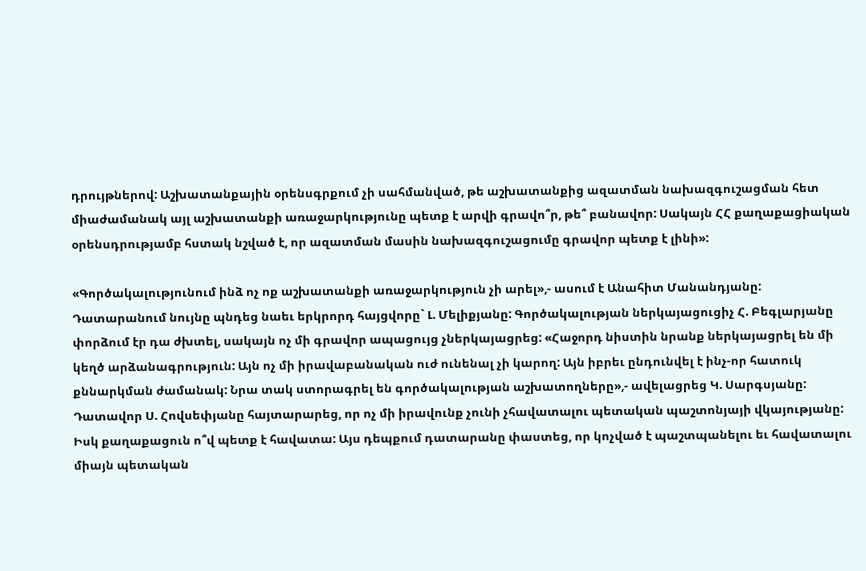դրույթներով: Աշխատանքային օրենսգրքում չի սահմանված, թե աշխատանքից ազատման նախազգուշացման հետ միաժամանակ այլ աշխատանքի առաջարկությունը պետք է արվի գրավո՞ր, թե՞ բանավոր: Սակայն ՀՀ քաղաքացիական օրենսդրությամբ հստակ նշված է, որ ազատման մասին նախազգուշացումը գրավոր պետք է լինի»:

«Գործակալությունում ինձ ոչ ոք աշխատանքի առաջարկություն չի արել»,- ասում է Անահիտ Մանանդյանը: Դատարանում նույնը պնդեց նաեւ երկրորդ հայցվորը` Լ. Մելիքյանը: Գործակալության ներկայացուցիչ Հ. Բեգլարյանը փորձում էր դա ժխտել, սակայն ոչ մի գրավոր ապացույց չներկայացրեց: «Հաջորդ նիստին նրանք ներկայացրել են մի կեղծ արձանագրություն: Այն ոչ մի իրավաբանական ուժ ունենալ չի կարող: Այն իբրեւ ընդունվել է ինչ-որ հատուկ քննարկման ժամանակ: Նրա տակ ստորագրել են գործակալության աշխատողները»,- ավելացրեց Կ. Սարգսյանը: Դատավոր Ս. Հովսեփյանը հայտարարեց, որ ոչ մի իրավունք չունի չհավատալու պետական պաշտոնյայի վկայությանը: Իսկ քաղաքացուն ո՞վ պետք է հավատա: Այս դեպքում դատարանը փաստեց, որ կոչված է պաշտպանելու եւ հավատալու միայն պետական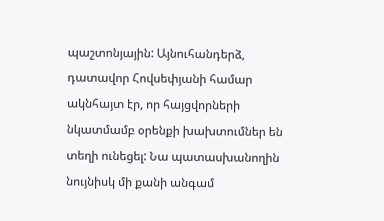պաշտոնյային: Այնուհանդերձ, դատավոր Հովսեփյանի համար ակնհայտ էր, որ հայցվորների նկատմամբ օրենքի խախտումներ են տեղի ունեցել: Նա պատասխանողին նույնիսկ մի քանի անգամ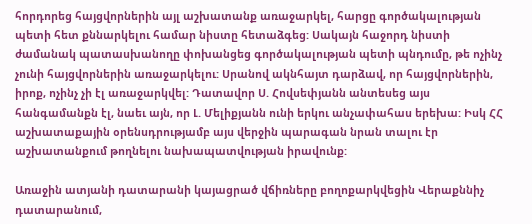հորդորեց հայցվորներին այլ աշխատանք առաջարկել, հարցը գործակալության պետի հետ քննարկելու համար նիստը հետաձգեց: Սակայն հաջորդ նիստի ժամանակ պատասխանողը փոխանցեց գործակալության պետի պնդումը, թե ոչինչ չունի հայցվորներին առաջարկելու: Սրանով ակնհայտ դարձավ, որ հայցվորներին, իրոք, ոչինչ չի էլ առաջարկվել: Դատավոր Ս. Հովսեփյանն անտեսեց այս հանգամանքն էլ, նաեւ այն, որ Լ. Մելիքյանն ունի երկու անչափահաս երեխա: Իսկ ՀՀ աշխատաքային օրենսդրությամբ այս վերջին պարագան նրան տալու էր աշխատանքում թողնելու նախապատվության իրավունք:

Առաջին ատյանի դատարանի կայացրած վճիռները բողոքարկվեցին Վերաքննիչ դատարանում,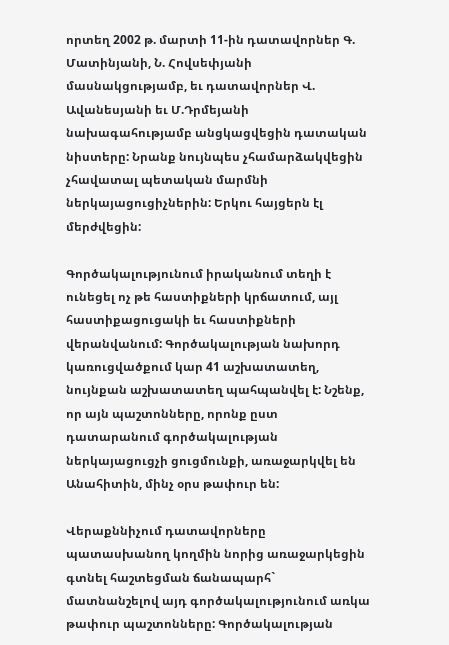որտեղ 2002 թ. մարտի 11-ին դատավորներ Գ. Մատինյանի, Ն. Հովսեփյանի մասնակցությամբ, եւ դատավորներ Վ. Ավանեսյանի եւ Մ.Դրմեյանի նախագահությամբ անցկացվեցին դատական նիստերը: Նրանք նույնպես չհամարձակվեցին չհավատալ պետական մարմնի ներկայացուցիչներին: Երկու հայցերն էլ մերժվեցին:

Գործակալությունում իրականում տեղի է ունեցել ոչ թե հաստիքների կրճատում, այլ հաստիքացուցակի եւ հաստիքների վերանվանում: Գործակալության նախորդ կառուցվածքում կար 41 աշխատատեղ, նույնքան աշխատատեղ պահպանվել է: Նշենք, որ այն պաշտոնները, որոնք ըստ դատարանում գործակալության ներկայացուցչի ցուցմունքի, առաջարկվել են Անահիտին, մինչ օրս թափուր են:

Վերաքննիչում դատավորները պատասխանող կողմին նորից առաջարկեցին գտնել հաշտեցման ճանապարհ` մատնանշելով այդ գործակալությունում առկա թափուր պաշտոնները: Գործակալության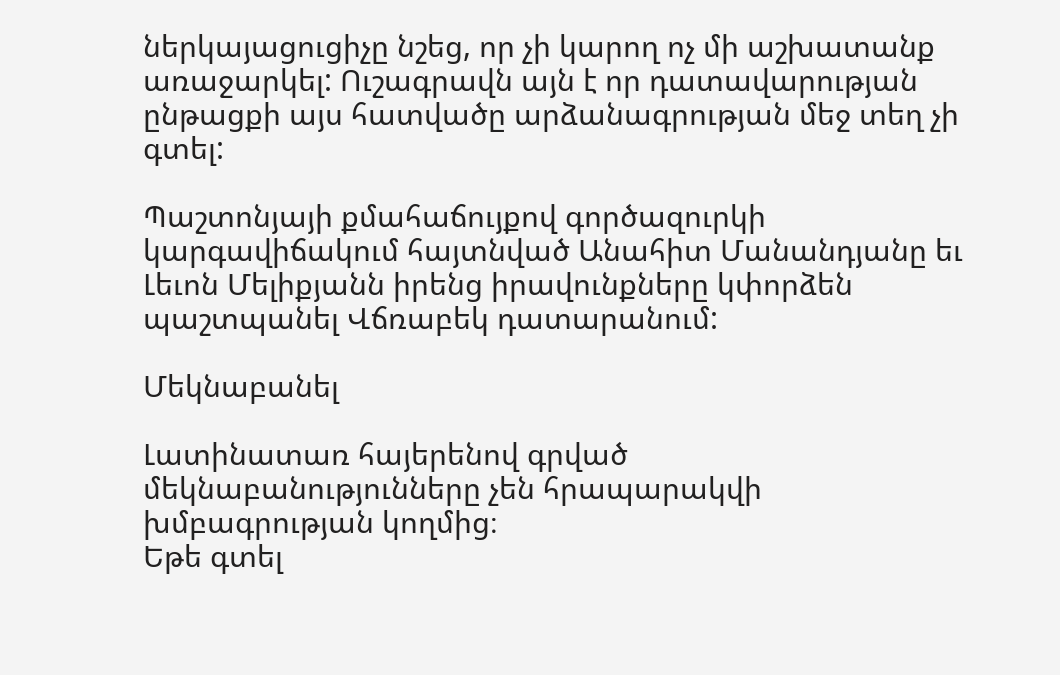ներկայացուցիչը նշեց, որ չի կարող ոչ մի աշխատանք առաջարկել: Ուշագրավն այն է որ դատավարության ընթացքի այս հատվածը արձանագրության մեջ տեղ չի գտել:

Պաշտոնյայի քմահաճույքով գործազուրկի կարգավիճակում հայտնված Անահիտ Մանանդյանը եւ Լեւոն Մելիքյանն իրենց իրավունքները կփորձեն պաշտպանել Վճռաբեկ դատարանում:

Մեկնաբանել

Լատինատառ հայերենով գրված մեկնաբանությունները չեն հրապարակվի խմբագրության կողմից։
Եթե գտել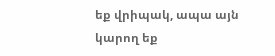եք վրիպակ, ապա այն կարող եք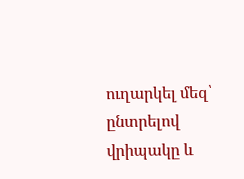ուղարկել մեզ՝ ընտրելով վրիպակը և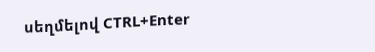սեղմելով CTRL+Enter